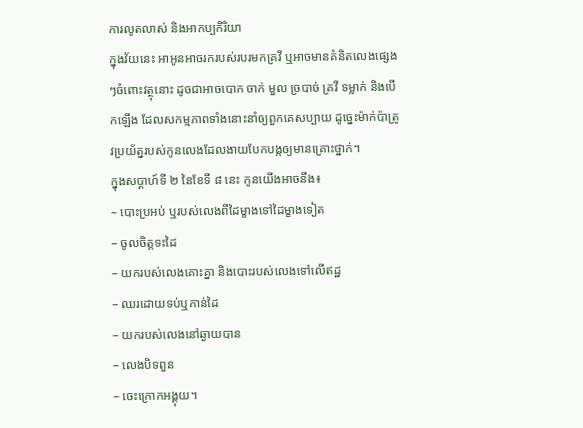ការលូតលាស់ និងអាកប្បកិរិយា
ក្នុងវ័យនេះ អាអូនអាចរករបស់របរមកគ្រវី ឬអាចមានគំនិតលេងផ្សេងៗចំពោះវត្ថុនោះ ដូចជាអាចបោក ចាក់ មួល ច្របាច់ គ្រវី ទម្លាក់ និងបើកឡើង ដែលសកម្មភាពទាំងនោះនាំឲ្យពួកគេសប្បាយ ដូច្នេះម៉ាក់ប៉ាត្រូវប្រយ័ត្នរបស់កូនលេងដែលងាយបែកបង្កឲ្យមានគ្រោះថ្នាក់។
ក្នុងសប្ដាហ៍ទី ២ នៃខែទី ៨ នេះ កូនយើងអាចនឹង៖
– បោះប្រអប់ ឬរបស់លេងពីដៃម្ខាងទៅដៃម្ខាងទៀត
– ចូលចិត្តទះដៃ
– យករបស់លេងគោះគ្នា និងបោះរបស់លេងទៅលើឥដ្ឋ
– ឈរដោយទប់ឬកាន់ដៃ
– យករបស់លេងនៅឆ្ងាយបាន
– លេងបិទពួន
– ចេះក្រោកអង្គុយ។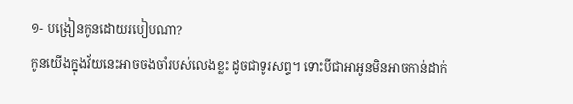១- បង្រៀនកូនដោយរបៀបណា?
កូនយើងក្នុងវ័យនេះអាចចងចាំរបស់លេងខ្លះ ដូចជាទូរសព្ទ។ ទោះបីជាអាអូនមិនអាចកាន់ដាក់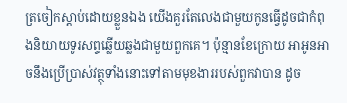ត្រចៀកស្តាប់ដោយខ្លួនឯង យើងគួរតែលេងជាមួយកូនធ្វើដូចជាកំពុងនិយាយទូរសព្ទឆ្លើយឆ្លងជាមួយពួកគេ។ ប៉ុន្មានខែក្រោយ អាអូនអាចនឹងប្រើប្រាស់វត្ថុទាំងនោះទៅតាមមុខងាររបស់ពួកវាបាន ដូច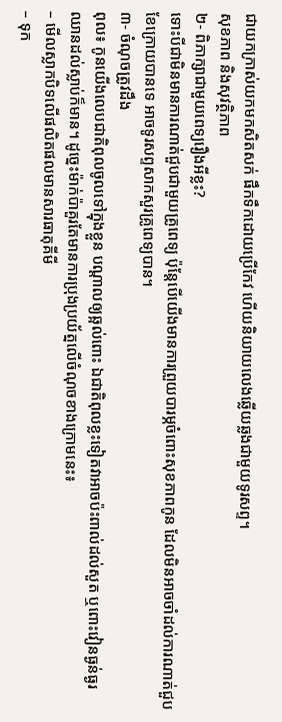ជាយកក្រាស់យកមកសិតសក់ ផឹកទឹកដោយប្រើកែវ ហើយនិយាយលេងឆ្លើយឆ្លងជាមួយទូរសព្ទ។
សុខភាព និងសុវត្ថិភាព
២- ពិភាក្សាជាមួយពេទ្យរឿងអីខ្លះ?
ទោះបីជាមិនមានការណាត់ជួបជាមួយគ្រូពេទ្យ ប៉ុន្តែបើយើងមានការព្រួយបារម្ភចំពោះសុខភាពកូន ដែលមិនអាចចាំដល់ការណាត់ជួបខែក្រោយបានទេ អាចទូរសព្ទសាកសួរគ្រូពេទ្យបាន។
៣- ចំណុចត្រូវដឹង
ពុល៖ កូនយើងលេបជាតិពុលចូលទៅក្នុងខ្លួន បណ្តាលឲ្យឆ្អល់ពោះ ឯជាតិពុលខ្លះទៀតវាអាចប៉ះពាល់ដល់សួត ឬពោះវៀនធ្ងន់ធ្ងរ ឈានដល់ស្លាប់ក៏មាន។ ដូច្នេះម៉ាក់ប៉ាគួរតែមានការប្រុងប្រយ័ត្នលើចំណុចខាងក្រោមនេះ៖
– មើលស្លាកបិទលើផលិតផលមានសារធាតុគីមី
– ទុក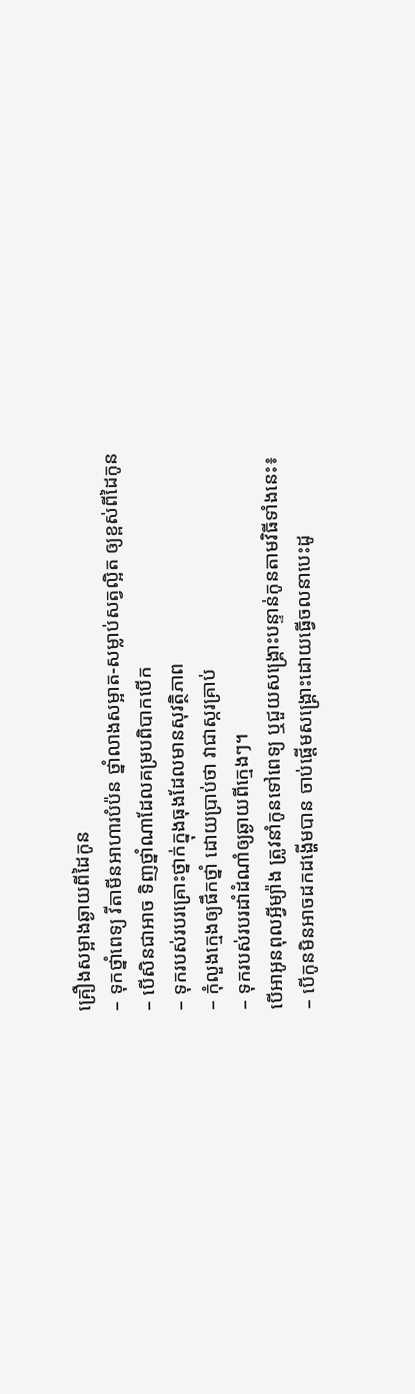គ្រឿងសម្អាងឆ្ងាយពីដៃកូន
– ទុកថ្នាំពេទ្យ វីតាមីនអាហារបំប៉ន ថ្នាំលាងសម្អាត-សម្លាប់សត្វល្អិត ឲ្យខ្ពស់ពីដៃកូន
– បើសិនជាអាច ទិញថ្នាំណាដែលគម្របពិបាកបើក
– ទុករបស់របរគ្រោះថ្នាក់ក្នុងធុងដែលមានសុវត្ថិភាព
– កុំលួងក្មេងឲ្យផឹកថ្នាំ ដោយប្រាប់ថា វាជាស្ករគ្រាប់
– ទុករបស់របរដាំដំណាំឲ្យឆ្ងាយពីក្មេងៗ។
បើអាអូនពុលអ្វីម្យ៉ាង ត្រូវនាំកូនទៅពេទ្យ ឬជួយសង្រ្គោះបន្ទាន់កូនតាមវិធីទាំងនេះ៖
– បើកូនមិនអាចដកដង្ហើមបាន ចាប់ផ្តើមសង្គ្រោះដោយធ្វើចលនាបេះដូ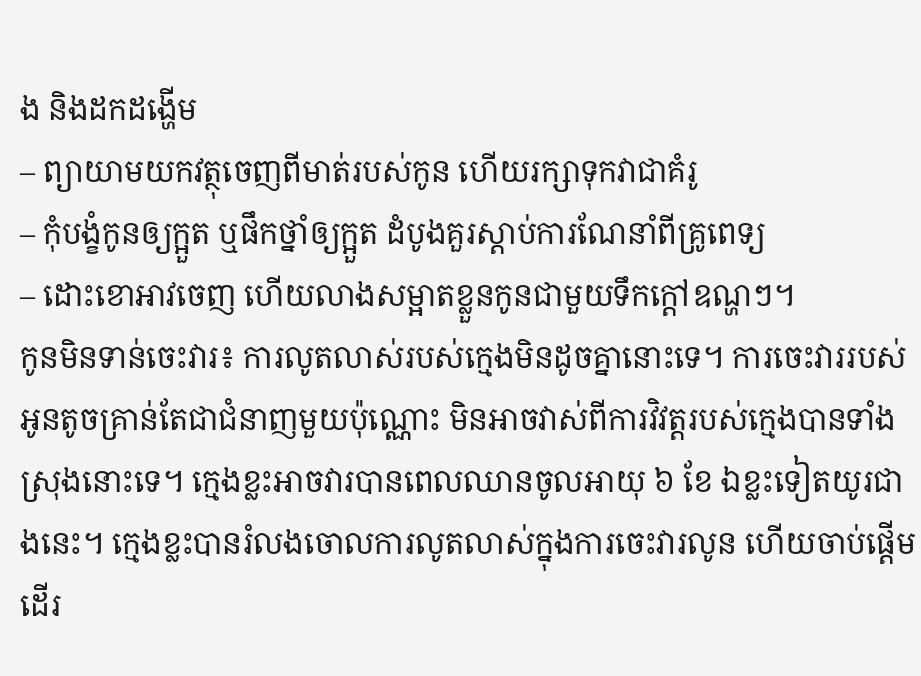ង និងដកដង្ហើម
– ព្យាយាមយកវត្ថុចេញពីមាត់របស់កូន ហើយរក្សាទុកវាជាគំរូ
– កុំបង្ខំកូនឲ្យក្អួត ឬផឹកថ្នាំឲ្យក្អួត ដំបូងគួរស្តាប់ការណែនាំពីគ្រូពេទ្យ
– ដោះខោអាវចេញ ហើយលាងសម្អាតខ្លួនកូនជាមួយទឹកក្តៅឧណ្ហៗ។
កូនមិនទាន់ចេះវារ៖ ការលូតលាស់របស់ក្មេងមិនដូចគ្នានោះទេ។ ការចេះវាររបស់អូនតូចគ្រាន់តែជាជំនាញមួយប៉ុណ្ណោះ មិនអាចវាស់ពីការវិវត្តរបស់ក្មេងបានទាំងស្រុងនោះទេ។ ក្មេងខ្លះអាចវារបានពេលឈានចូលអាយុ ៦ ខែ ឯខ្លះទៀតយូរជាងនេះ។ ក្មេងខ្លះបានរំលងចោលការលូតលាស់ក្នុងការចេះវារលូន ហើយចាប់ផ្តើមដើរ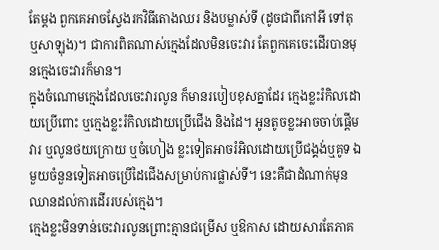តែម្តង ពួកគេអាចស្វែងរកវិធីតោងឈរ និងបម្លាស់ទី (ដូចជាពីកៅអី ទៅតុ ឬសាឡុង)។ ជាការពិតណាស់ក្មេងដែលមិនចេះវារ តែពួកគេចេះដើរបានមុនក្មេងចេះវារក៏មាន។
ក្នុងចំណោមក្មេងដែលចេះវារលូន ក៏មានរបៀបខុសគ្នាដែរ ក្មេងខ្លះរំកិលដោយប្រើពោះ ឬក្មេងខ្លះរំកិលដោយប្រើជើង និងដៃ។ អូនតូចខ្លះអាចចាប់ផ្តើមវារ ឬលូនថយក្រោយ ឬចំហៀង ខ្លះទៀតអាចរំអិលដោយប្រើជង្គង់ឬគូទ ឯមួយចំនួនទៀតអាចប្រើដៃជើងសម្រាប់ការផ្លាស់ទី។ នេះគឺជាដំណាក់មុនឈានដល់ការដើររបស់ក្មេង។
ក្មេងខ្លះមិនទាន់ចេះវារលូនព្រោះគ្មានជម្រើស ឬឱកាស ដោយសារតែភាគ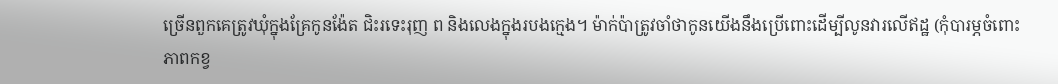ច្រើនពួកគេត្រូវឃុំក្នុងគ្រែកូនង៉ែត ជិះរទេះរុញ ព និងលេងក្នុងរបងក្មេង។ ម៉ាក់ប៉ាត្រូវចាំថាកូនយើងនឹងប្រើពោះដើម្បីលូនវារលើឥដ្ឋ (កុំបារម្ភចំពោះភាពកខ្វ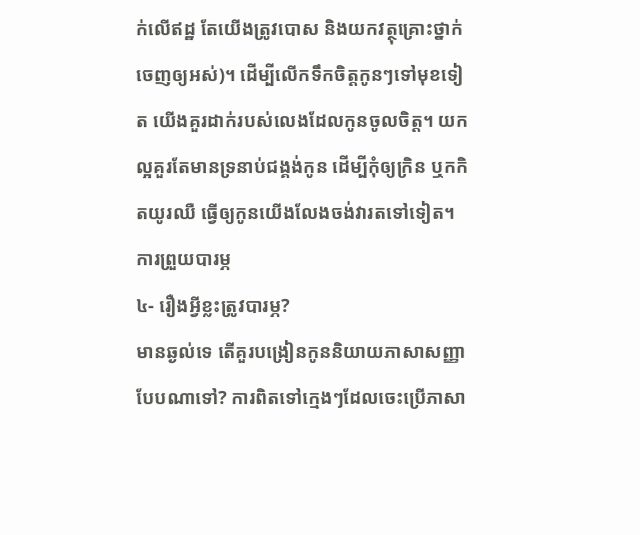ក់លើឥដ្ឋ តែយើងត្រូវបោស និងយកវត្ថុគ្រោះថ្នាក់ចេញឲ្យអស់)។ ដើម្បីលើកទឹកចិត្តកូនៗទៅមុខទៀត យើងគួរដាក់របស់លេងដែលកូនចូលចិត្ត។ យកល្អគួរតែមានទ្រនាប់ជង្គង់កូន ដើម្បីកុំឲ្យក្រិន ឬកកិតយូរឈឺ ធ្វើឲ្យកូនយើងលែងចង់វារតទៅទៀត។
ការព្រួយបារម្ភ
៤- រឿងអ្វីខ្លះត្រូវបារម្ភ?
មានឆ្ងល់ទេ តើគួរបង្រៀនកូននិយាយភាសាសញ្ញាបែបណាទៅ? ការពិតទៅក្មេងៗដែលចេះប្រើភាសា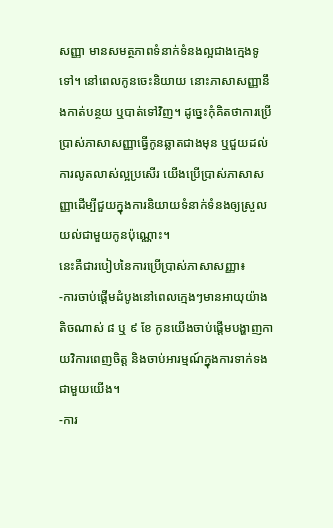សញ្ញា មានសមត្ថភាពទំនាក់ទំនងល្អជាងក្មេងទូទៅ។ នៅពេលកូនចេះនិយាយ នោះភាសាសញ្ញានឹងកាត់បន្ថយ ឬបាត់ទៅវិញ។ ដូច្នេះកុំគិតថាការប្រើប្រាស់ភាសាសញ្ញាធ្វើកូនឆ្លាតជាងមុន ឬជួយដល់ការលូតលាស់ល្អប្រសើរ យើងប្រើប្រាស់ភាសាសញ្ញាដើម្បីជួយក្នុងការនិយាយទំនាក់ទំនងឲ្យស្រួលយល់ជាមួយកូនប៉ុណ្ណោះ។
នេះគឺជារបៀបនៃការប្រើប្រាស់ភាសាសញ្ញា៖
-ការចាប់ផ្តើមដំបូងនៅពេលក្មេងៗមានអាយុយ៉ាងតិចណាស់ ៨ ឬ ៩ ខែ កូនយើងចាប់ផ្តើមបង្ហាញកាយវិការពេញចិត្ត និងចាប់អារម្មណ៍ក្នុងការទាក់ទងជាមួយយើង។
-ការ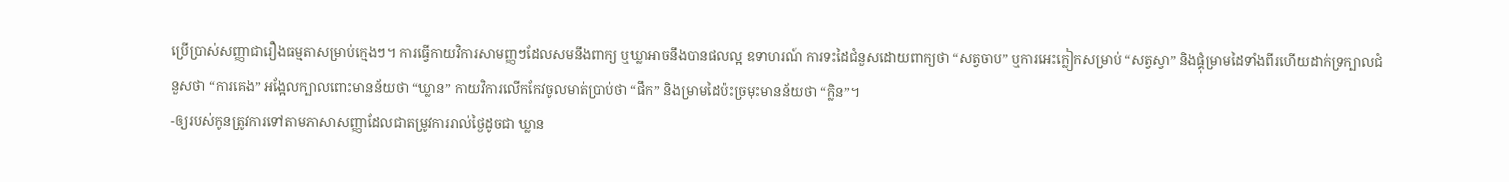ប្រើប្រាស់សញ្ញាជារឿងធម្មតាសម្រាប់ក្មេងៗ។ ការធ្វើកាយវិការសាមញ្ញៗដែលសមនឹងពាក្យ ឬឃ្លាអាចនឹងបានផលល្អ ឧទាហរណ៍ ការទះដៃជំនួសដោយពាក្យថា “សត្វចាប” ឬការអេះក្លៀកសម្រាប់ “សត្វស្វា” និងផ្គុំម្រាមដៃទាំងពីរហើយដាក់ទ្រក្បាលជំនួសថា “ការគេង” អង្អែលក្បាលពោះមានន័យថា “ឃ្លាន” កាយវិការលើកកែវចូលមាត់ប្រាប់ថា “ផឹក” និងម្រាមដៃប៉ះច្រមុះមានន័យថា “ក្លិន”។
-ឲ្យរបស់កូនត្រូវការទៅតាមភាសាសញ្ញាដែលជាតម្រូវការរាល់ថ្ងៃដូចជា ឃ្លាន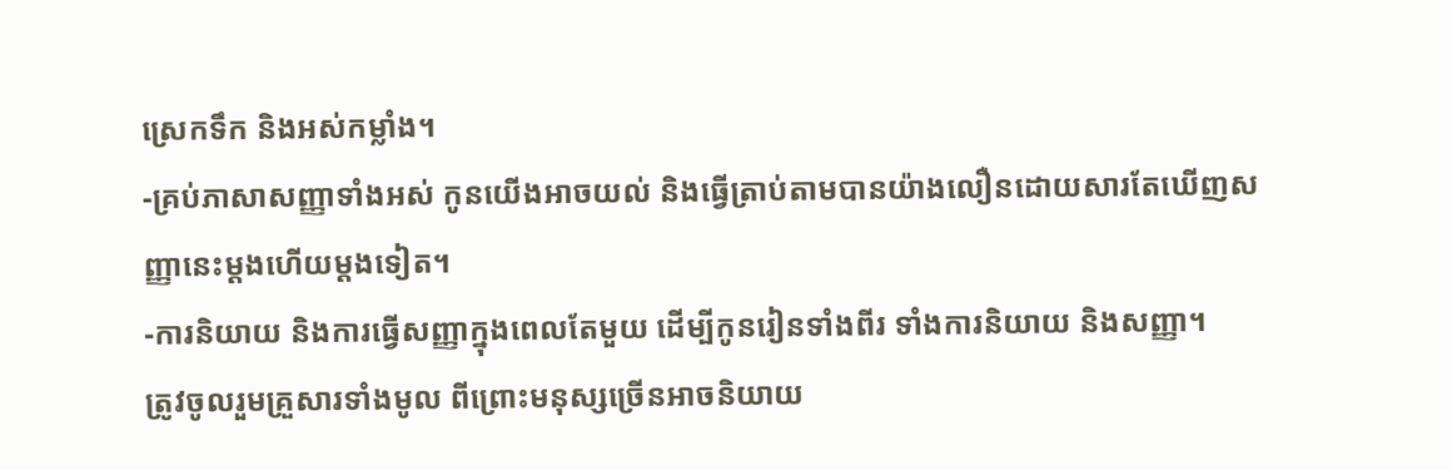ស្រេកទឹក និងអស់កម្លាំង។
-គ្រប់ភាសាសញ្ញាទាំងអស់ កូនយើងអាចយល់ និងធ្វើត្រាប់តាមបានយ៉ាងលឿនដោយសារតែឃើញសញ្ញានេះម្តងហើយម្តងទៀត។
-ការនិយាយ និងការធ្វើសញ្ញាក្នុងពេលតែមួយ ដើម្បីកូនរៀនទាំងពីរ ទាំងការនិយាយ និងសញ្ញា។
ត្រូវចូលរួមគ្រួសារទាំងមូល ពីព្រោះមនុស្សច្រើនអាចនិយាយ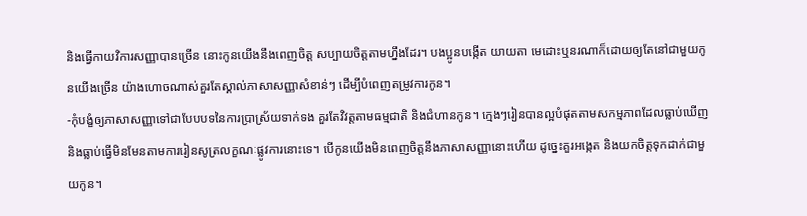និងធ្វើកាយវិការសញ្ញាបានច្រើន នោះកូនយើងនឹងពេញចិត្ត សប្បាយចិត្តតាមហ្នឹងដែរ។ បងប្អូនបង្កើត យាយតា មេដោះឬនរណាក៏ដោយឲ្យតែនៅជាមួយកូនយើងច្រើន យ៉ាងហោចណាស់គួរតែស្គាល់ភាសាសញ្ញាសំខាន់ៗ ដើម្បីបំពេញតម្រូវការកូន។
-កុំបង្ខំឲ្យភាសាសញ្ញាទៅជាបែបបទនៃការប្រាស្រ័យទាក់ទង គួរតែវិវត្តតាមធម្មជាតិ និងជំហានកូន។ ក្មេងៗរៀនបានល្អបំផុតតាមសកម្មភាពដែលធ្លាប់ឃើញ និងធ្លាប់ធ្វើមិនមែនតាមការរៀនសូត្រលក្ខណៈផ្លូវការនោះទេ។ បើកូនយើងមិនពេញចិត្តនឹងភាសាសញ្ញានោះហើយ ដូច្នេះគួរអង្កេត និងយកចិត្តទុកដាក់ជាមួយកូន។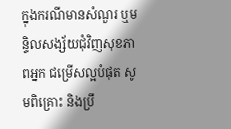ក្នុងករណីមានសំណួរ ឬមន្ទិលសង្ស័យជុំវិញសុខភាពអ្នក ជម្រើសល្អបំផុត សូមពិគ្រោះ និងប្រឹ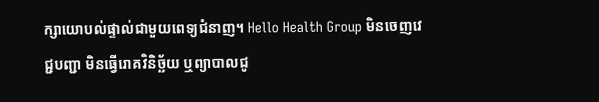ក្សាយោបល់ផ្ទាល់ជាមួយពេទ្យជំនាញ។ Hello Health Group មិនចេញវេជ្ជបញ្ជា មិនធ្វើរោគវិនិច្ឆ័យ ឬព្យាបាលជូ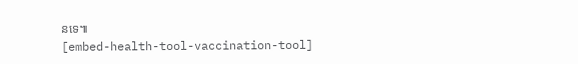នទេ៕
[embed-health-tool-vaccination-tool]